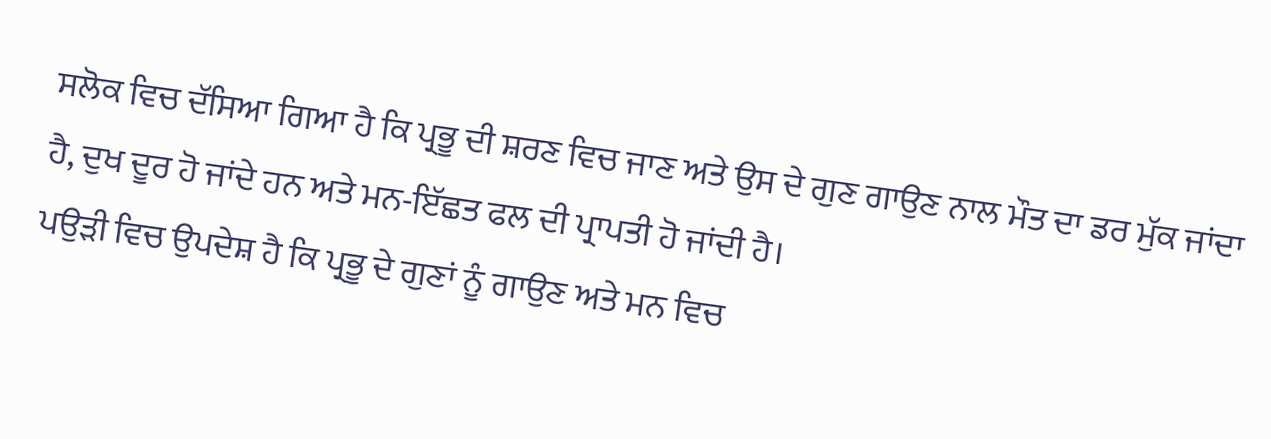ਸਲੋਕ ਵਿਚ ਦੱਸਿਆ ਗਿਆ ਹੈ ਕਿ ਪ੍ਰਭੂ ਦੀ ਸ਼ਰਣ ਵਿਚ ਜਾਣ ਅਤੇ ਉਸ ਦੇ ਗੁਣ ਗਾਉਣ ਨਾਲ ਮੌਤ ਦਾ ਡਰ ਮੁੱਕ ਜਾਂਦਾ ਹੈ, ਦੁਖ ਦੂਰ ਹੋ ਜਾਂਦੇ ਹਨ ਅਤੇ ਮਨ-ਇੱਛਤ ਫਲ ਦੀ ਪ੍ਰਾਪਤੀ ਹੋ ਜਾਂਦੀ ਹੈ।
ਪਉੜੀ ਵਿਚ ਉਪਦੇਸ਼ ਹੈ ਕਿ ਪ੍ਰਭੂ ਦੇ ਗੁਣਾਂ ਨੂੰ ਗਾਉਣ ਅਤੇ ਮਨ ਵਿਚ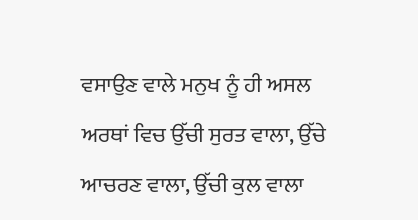ਵਸਾਉਣ ਵਾਲੇ ਮਨੁਖ ਨੂੰ ਹੀ ਅਸਲ ਅਰਥਾਂ ਵਿਚ ਉੱਚੀ ਸੁਰਤ ਵਾਲਾ, ਉੱਚੇ ਆਚਰਣ ਵਾਲਾ, ਉੱਚੀ ਕੁਲ ਵਾਲਾ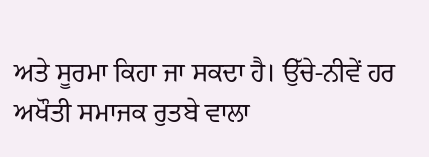ਅਤੇ ਸੂਰਮਾ ਕਿਹਾ ਜਾ ਸਕਦਾ ਹੈ। ਉੱਚੇ-ਨੀਵੇਂ ਹਰ ਅਖੌਤੀ ਸਮਾਜਕ ਰੁਤਬੇ ਵਾਲਾ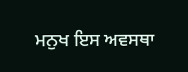ਮਨੁਖ ਇਸ ਅਵਸਥਾ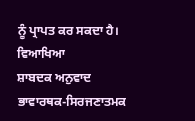ਨੂੰ ਪ੍ਰਾਪਤ ਕਰ ਸਕਦਾ ਹੈ।
ਵਿਆਖਿਆ
ਸ਼ਾਬਦਕ ਅਨੁਵਾਦ
ਭਾਵਾਰਥਕ-ਸਿਰਜਣਾਤਮਕ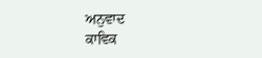ਅਨੁਵਾਦ
ਕਾਵਿਕ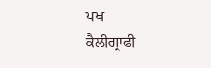ਪਖ
ਕੈਲੀਗ੍ਰਾਫੀ